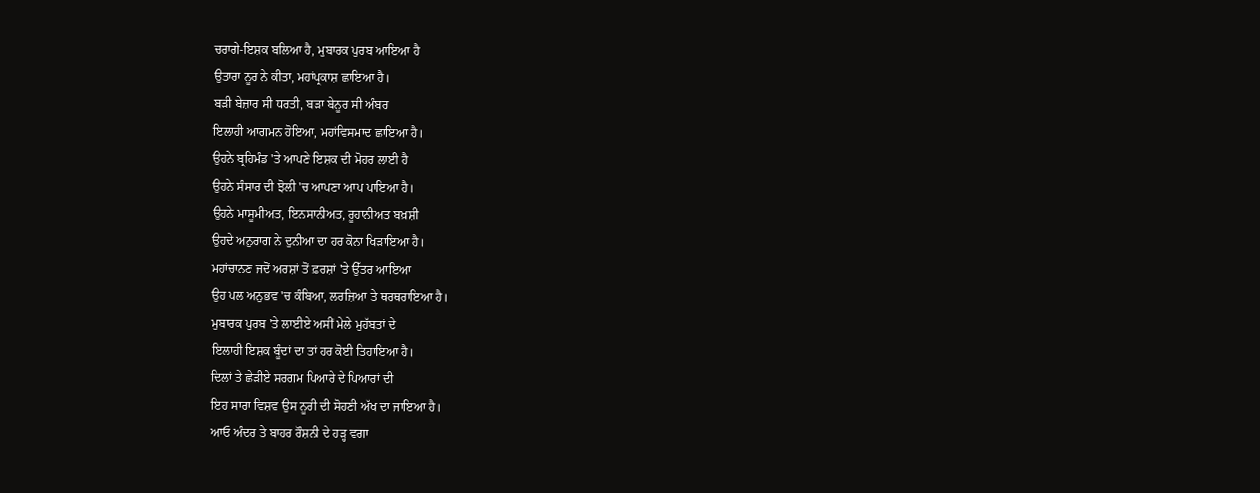ਚਰਾਗੇ-ਇਸ਼ਕ ਬਲਿਆ ਹੈ, ਮੁਬਾਰਕ ਪੁਰਬ ਆਇਆ ਹੈ
ਉਤਾਰਾ ਨੂਰ ਨੇ ਕੀਤਾ, ਮਹਾਂਪ੍ਰਕਾਸ਼ ਛਾਇਆ ਹੈ।
ਬੜੀ ਬੇਜ਼ਾਰ ਸੀ ਧਰਤੀ, ਬੜਾ ਬੇਨੂਰ ਸੀ ਅੰਬਰ
ਇਲਾਹੀ ਆਗਮਨ ਹੋਇਆ, ਮਹਾਂਵਿਸਮਾਦ ਛਾਇਆ ਹੈ।
ਉਹਨੇ ਬ੍ਰਹਿਮੰਡ 'ਤੇ ਆਪਣੇ ਇਸ਼ਕ ਦੀ ਮੋਹਰ ਲਾਈ ਹੈ
ਉਹਨੇ ਸੰਸਾਰ ਦੀ ਝੋਲੀ 'ਚ ਆਪਣਾ ਆਪ ਪਾਇਆ ਹੈ।
ਉਹਨੇ ਮਾਸੂਮੀਅਤ, ਇਨਸਾਨੀਅਤ, ਰੂਹਾਨੀਅਤ ਬਖ਼ਸ਼ੀ
ਉਹਦੇ ਅਨੁਰਾਗ ਨੇ ਦੁਨੀਆ ਦਾ ਹਰ ਕੋਨਾ ਖਿੜਾਇਆ ਹੈ।
ਮਹਾਂਚਾਨਣ ਜਦੋਂ ਅਰਸ਼ਾਂ ਤੋਂ ਫ਼ਰਸ਼ਾਂ 'ਤੇ ਉੱਤਰ ਆਇਆ
ਉਹ ਪਲ ਅਨੁਭਵ 'ਚ ਕੰਬਿਆ, ਲਰਜ਼ਿਆ ਤੇ ਥਰਥਰਾਇਆ ਹੈ।
ਮੁਬਾਰਕ ਪੁਰਬ 'ਤੇ ਲਾਈਏ ਅਸੀਂ ਮੇਲੇ ਮੁਹੱਬਤਾਂ ਦੇ
ਇਲਾਹੀ ਇਸ਼ਕ ਬੂੰਦਾਂ ਦਾ ਤਾਂ ਹਰ ਕੋਈ ਤਿਹਾਇਆ ਹੈ।
ਦਿਲਾਂ ਤੇ ਛੇੜੀਏ ਸਰਗਮ ਪਿਆਰੇ ਦੇ ਪਿਆਰਾਂ ਦੀ
ਇਹ ਸਾਰਾ ਵਿਸ਼ਵ ਉਸ ਨੂਰੀ ਦੀ ਸੋਹਣੀ ਅੱਖ ਦਾ ਜਾਇਆ ਹੈ।
ਆਓ ਅੰਦਰ ਤੇ ਬਾਹਰ ਰੌਸ਼ਨੀ ਦੇ ਹੜ੍ਹ ਵਗਾ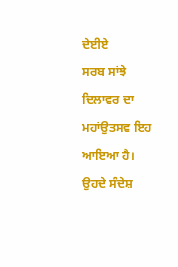ਦੇਈਏ
ਸਰਬ ਸਾਂਝੇ ਦਿਲਾਵਰ ਦਾ ਮਹਾਂਉਤਸਵ ਇਹ ਆਇਆ ਹੈ।
ਉਹਦੇ ਸੰਦੇਸ਼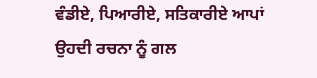ਵੰਡੀਏ, ਪਿਆਰੀਏ, ਸਤਿਕਾਰੀਏ ਆਪਾਂ
ਉਹਦੀ ਰਚਨਾ ਨੂੰ ਗਲ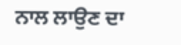ਨਾਲ ਲਾਉਣ ਦਾ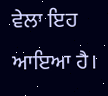ਵੇਲਾ ਇਹ ਆਇਆ ਹੈ।